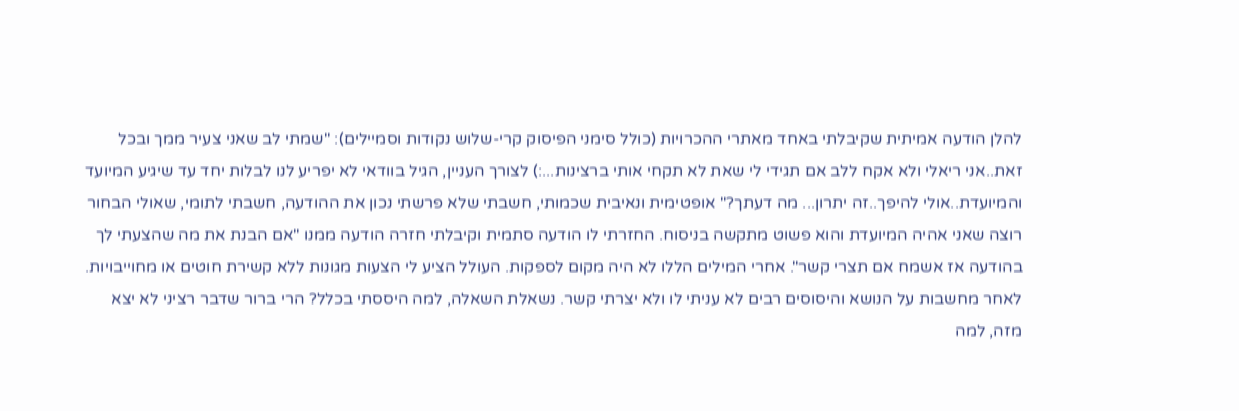להלן הודעה אמיתית שקיבלתי באחד מאתרי ההכרויות (כולל סימני הפיסוק קרי-שלוש נקודות וסמיילים): "שמתי לב שאני צעיר ממך ובכל זאת..אני ריאלי ולא אקח ללב אם תגידי לי שאת לא תקחי אותי ברצינות...:) לצורך העניין, הגיל בוודאי לא יפריע לנו לבלות יחד עד שיגיע המיועד והמיועדת..אולי להיפך..זה יתרון... מה דעתך?" אופטימית ונאיבית שכמותי, חשבתי שלא פרשתי נכון את ההודעה, חשבתי לתומי, שאולי הבחור רוצה שאני אהיה המיועדת והוא פשוט מתקשה בניסוח. החזרתי לו הודעה סתמית וקיבלתי חזרה הודעה ממנו "אם הבנת את מה שהצעתי לך בהודעה אז אשמח אם תצרי קשר". אחרי המילים הללו לא היה מקום לספקות. העולל הציע לי הצעות מגונות ללא קשירת חוטים או מחוייבויות. לאחר מחשבות על הנושא והיסוסים רבים לא עניתי לו ולא יצרתי קשר. נשאלת השאלה, למה היססתי בכלל? הרי ברור שדבר רציני לא יצא מזה, למה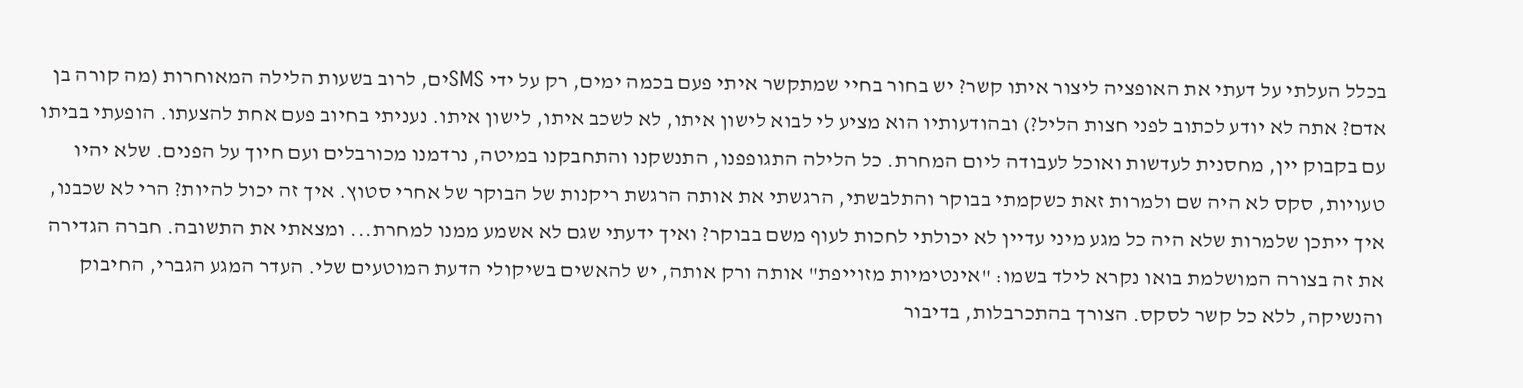בכלל העלתי על דעתי את האופציה ליצור איתו קשר? יש בחור בחיי שמתקשר איתי פעם בכמה ימים, רק על ידי SMSים, לרוב בשעות הלילה המאוחרות (מה קורה בן אדם? אתה לא יודע לכתוב לפני חצות הליל?) ובהודעותיו הוא מציע לי לבוא לישון איתו, לא לשכב איתו, לישון איתו. נעניתי בחיוב פעם אחת להצעתו. הופעתי בביתו עם בקבוק יין, מחסנית לעדשות ואוכל לעבודה ליום המחרת. כל הלילה התגופפנו, התנשקנו והתחבקנו במיטה, נרדמנו מכורבלים ועם חיוך על הפנים. שלא יהיו טעויות, סקס לא היה שם ולמרות זאת כשקמתי בבוקר והתלבשתי, הרגשתי את אותה הרגשת ריקנות של הבוקר של אחרי סטוץ. איך זה יכול להיות? הרי לא שכבנו, איך ייתכן שלמרות שלא היה כל מגע מיני עדיין לא יכולתי לחכות לעוף משם בבוקר? ואיך ידעתי שגם לא אשמע ממנו למחרת... ומצאתי את התשובה. חברה הגדירה את זה בצורה המושלמת בואו נקרא לילד בשמו: "אינטימיות מזוייפת" אותה ורק אותה, יש להאשים בשיקולי הדעת המוטעים שלי. העדר המגע הגברי, החיבוק והנשיקה, ללא כל קשר לסקס. הצורך בהתכרבלות, בדיבור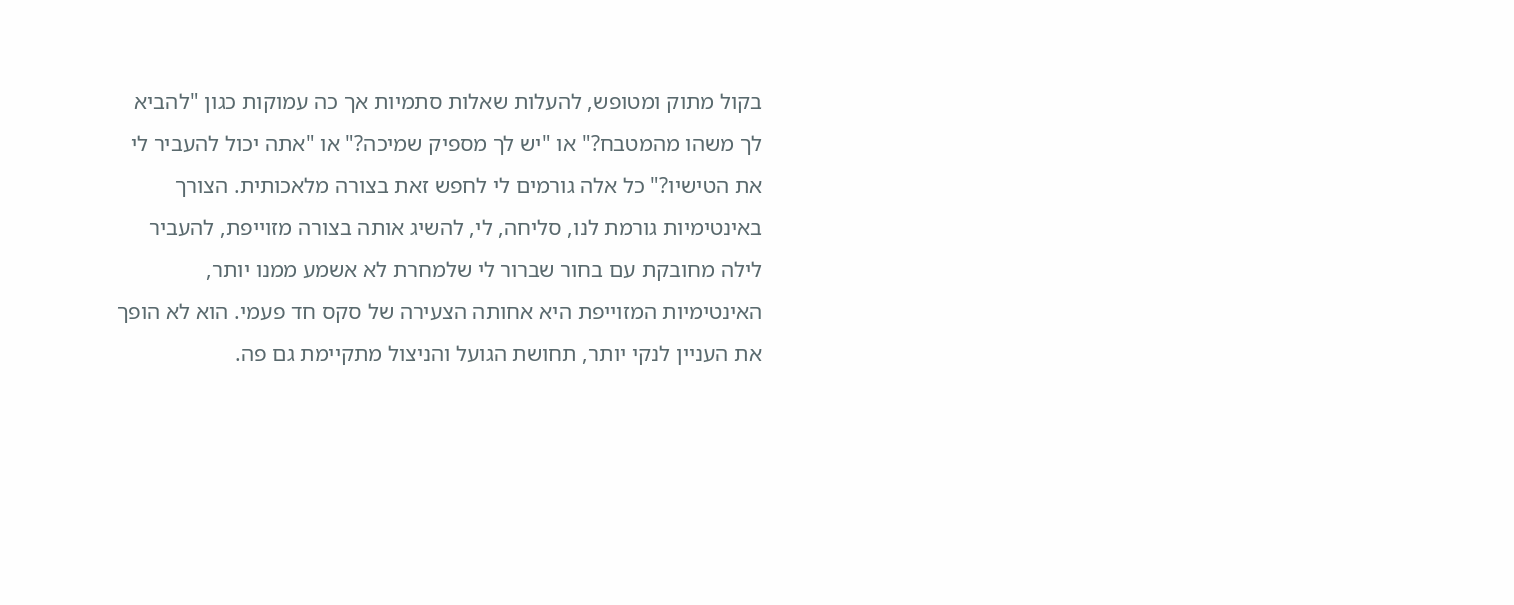בקול מתוק ומטופש, להעלות שאלות סתמיות אך כה עמוקות כגון "להביא לך משהו מהמטבח?" או "יש לך מספיק שמיכה?" או "אתה יכול להעביר לי את הטישיו?" כל אלה גורמים לי לחפש זאת בצורה מלאכותית. הצורך באינטימיות גורמת לנו, סליחה, לי, להשיג אותה בצורה מזוייפת, להעביר לילה מחובקת עם בחור שברור לי שלמחרת לא אשמע ממנו יותר, האינטימיות המזוייפת היא אחותה הצעירה של סקס חד פעמי. הוא לא הופך את העניין לנקי יותר, תחושת הגועל והניצול מתקיימת גם פה.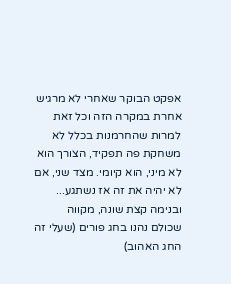אפקט הבוקר שאחרי לא מרגיש אחרת במקרה הזה וכל זאת למרות שהחרמנות בכלל לא משחקת פה תפקיד, הצורך הוא לא מיני, הוא קיומי. מצד שני, אם לא יהיה את זה אז נשתגע... ובנימה קצת שונה, מקווה שכולם נהנו בחג פורים (שעלי זה החג האהוב)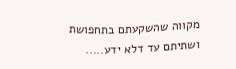מקווה שהשקעתם בתחפושת ושתיתם עד דלא ידע.....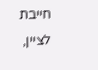חייבת לציין,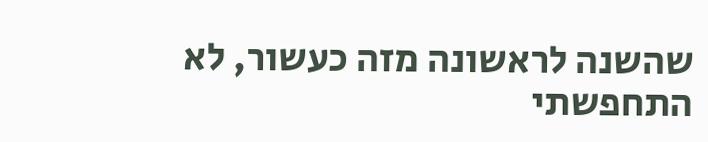שהשנה לראשונה מזה כעשור, לא התחפשתי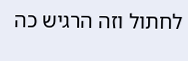לחתול וזה הרגיש כה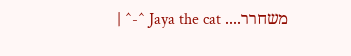משחרר.... Jaya the cat ^-^ |